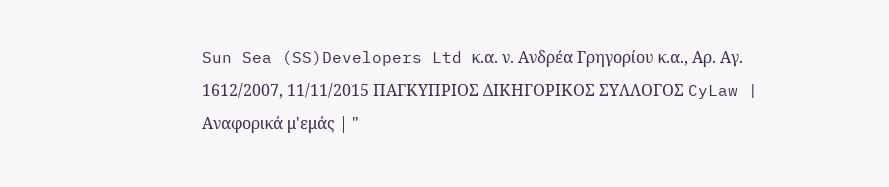Sun Sea (SS)Developers Ltd κ.α. ν. Ανδρέα Γρηγορίου κ.α., Αρ. Αγ. 1612/2007, 11/11/2015 ΠΑΓΚΥΠΡΙΟΣ ΔΙΚΗΓΟΡΙΚΟΣ ΣΥΛΛΟΓΟΣ CyLaw | Αναφορικά μ'εμάς | "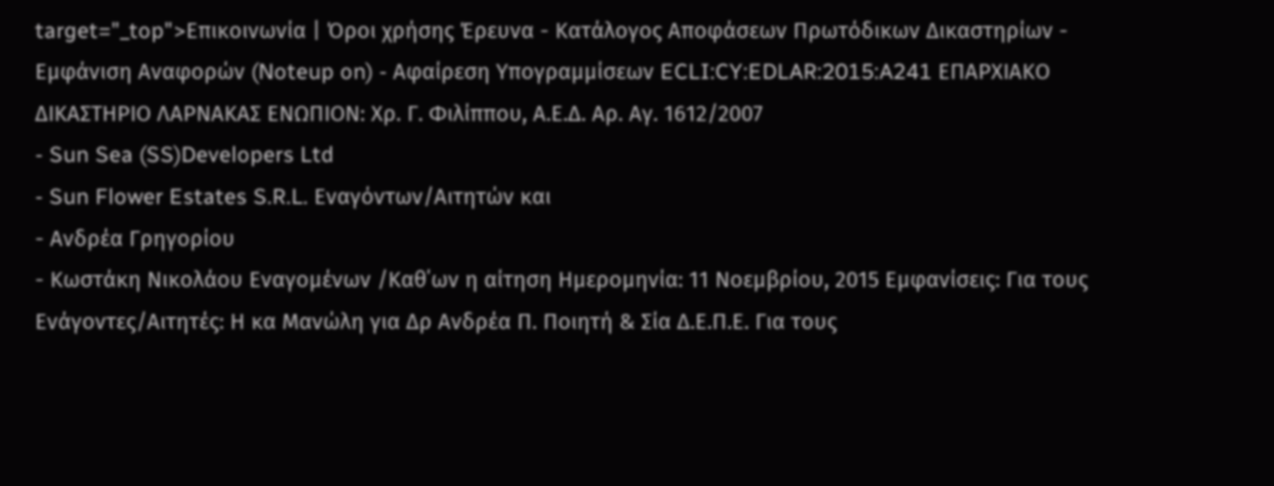target="_top">Επικοινωνία | Όροι χρήσης Έρευνα - Κατάλογος Αποφάσεων Πρωτόδικων Δικαστηρίων - Εμφάνιση Αναφορών (Noteup on) - Αφαίρεση Υπογραμμίσεων ECLI:CY:EDLAR:2015:A241 ΕΠΑΡΧΙΑΚΟ ΔΙΚΑΣΤΗΡΙΟ ΛΑΡΝΑΚΑΣ ΕΝΩΠΙΟΝ: Χρ. Γ. Φιλίππου, Α.Ε.Δ. Αρ. Αγ. 1612/2007
- Sun Sea (SS)Developers Ltd
- Sun Flower Estates S.R.L. Εναγόντων/Αιτητών και
- Ανδρέα Γρηγορίου
- Κωστάκη Νικολάου Εναγομένων /Καθ΄ων η αίτηση Ημερομηνία: 11 Νοεμβρίου, 2015 Εμφανίσεις: Για τους Ενάγοντες/Αιτητές: Η κα Μανώλη για Δρ Ανδρέα Π. Ποιητή & Σία Δ.Ε.Π.Ε. Για τους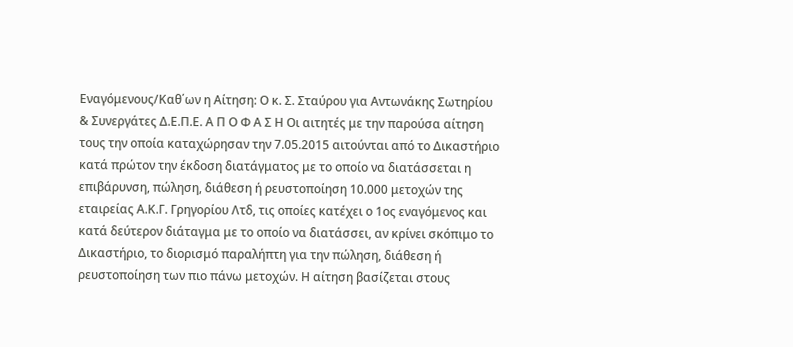Εναγόμενους/Καθ΄ων η Αίτηση: Ο κ. Σ. Σταύρου για Αντωνάκης Σωτηρίου & Συνεργάτες Δ.Ε.Π.Ε. Α Π Ο Φ Α Σ Η Οι αιτητές με την παρούσα αίτηση τους την οποία καταχώρησαν την 7.05.2015 αιτούνται από το Δικαστήριο κατά πρώτον την έκδοση διατάγματος με το οποίο να διατάσσεται η επιβάρυνση, πώληση, διάθεση ή ρευστοποίηση 10.000 μετοχών της εταιρείας Α.Κ.Γ. Γρηγορίου Λτδ, τις οποίες κατέχει ο 1ος εναγόμενος και κατά δεύτερον διάταγμα με το οποίο να διατάσσει, αν κρίνει σκόπιμο το Δικαστήριο, το διορισμό παραλήπτη για την πώληση, διάθεση ή ρευστοποίηση των πιο πάνω μετοχών. Η αίτηση βασίζεται στους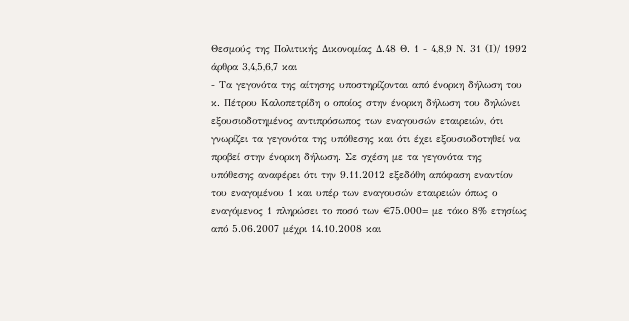Θεσμούς της Πολιτικής Δικονομίας Δ.48 Θ. 1 - 4,8,9 Ν. 31 (Ι)/ 1992 άρθρα 3,4,5,6,7 και
- Τα γεγονότα της αίτησης υποστηρίζονται από ένορκη δήλωση του κ. Πέτρου Καλοπετρίδη ο οποίος στην ένορκη δήλωση του δηλώνει εξουσιοδοτημένος αντιπρόσωπος των εναγουσών εταιρειών, ότι γνωρίζει τα γεγονότα της υπόθεσης και ότι έχει εξουσιοδοτηθεί να προβεί στην ένορκη δήλωση. Σε σχέση με τα γεγονότα της υπόθεσης αναφέρει ότι την 9.11.2012 εξεδόθη απόφαση εναντίον του εναγομένου 1 και υπέρ των εναγουσών εταιρειών όπως ο εναγόμενος 1 πληρώσει το ποσό των €75.000= με τόκο 8% ετησίως από 5.06.2007 μέχρι 14.10.2008 και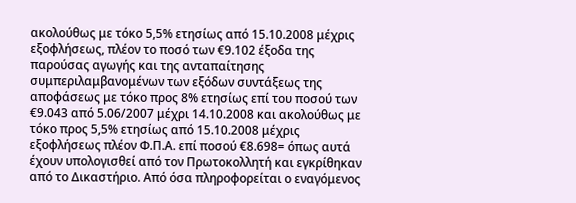ακολούθως με τόκο 5,5% ετησίως από 15.10.2008 μέχρις εξοφλήσεως, πλέον το ποσό των €9.102 έξοδα της παρούσας αγωγής και της ανταπαίτησης συμπεριλαμβανομένων των εξόδων συντάξεως της αποφάσεως με τόκο προς 8% ετησίως επί του ποσού των €9.043 από 5.06/2007 μέχρι 14.10.2008 και ακολούθως με τόκο προς 5,5% ετησίως από 15.10.2008 μέχρις εξοφλήσεως πλέον Φ.Π.Α. επί ποσού €8.698= όπως αυτά έχουν υπολογισθεί από τον Πρωτοκολλητή και εγκρίθηκαν από το Δικαστήριο. Από όσα πληροφορείται ο εναγόμενος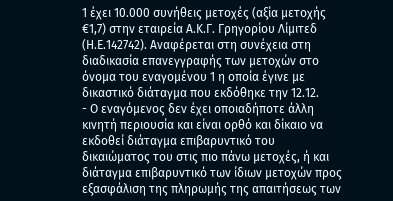1 έχει 10.000 συνήθεις μετοχές (αξία μετοχής €1,7) στην εταιρεία Α.Κ.Γ. Γρηγορίου Λίμιτεδ (Η.Ε.142742). Αναφέρεται στη συνέχεια στη διαδικασία επανεγγραφής των μετοχών στο όνομα του εναγομένου 1 η οποία έγινε με δικαστικό διάταγμα που εκδόθηκε την 12.12.
- Ο εναγόμενος δεν έχει οποιαδήποτε άλλη κινητή περιουσία και είναι ορθό και δίκαιο να εκδοθεί διάταγμα επιβαρυντικό του δικαιώματος του στις πιο πάνω μετοχές, ή και διάταγμα επιβαρυντικό των ίδιων μετοχών προς εξασφάλιση της πληρωμής της απαιτήσεως των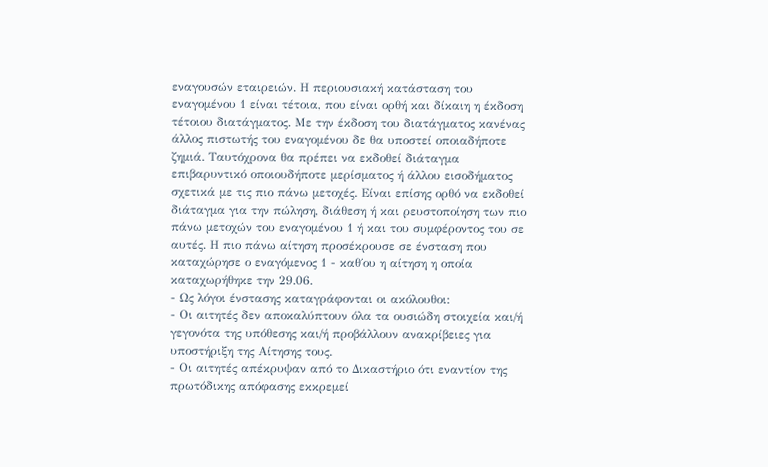εναγουσών εταιρειών. Η περιουσιακή κατάσταση του εναγομένου 1 είναι τέτοια, που είναι ορθή και δίκαιη η έκδοση τέτοιου διατάγματος. Με την έκδοση του διατάγματος κανένας άλλος πιστωτής του εναγομένου δε θα υποστεί οποιαδήποτε ζημιά. Ταυτόχρονα θα πρέπει να εκδοθεί διάταγμα επιβαρυντικό οποιουδήποτε μερίσματος ή άλλου εισοδήματος σχετικά με τις πιο πάνω μετοχές. Είναι επίσης ορθό να εκδοθεί διάταγμα για την πώληση, διάθεση ή και ρευστοποίηση των πιο πάνω μετοχών του εναγομένου 1 ή και του συμφέροντος του σε αυτές. Η πιο πάνω αίτηση προσέκρουσε σε ένσταση που καταχώρησε ο εναγόμενος 1 - καθ΄ου η αίτηση η οποία καταχωρήθηκε την 29.06.
- Ως λόγοι ένστασης καταγράφονται οι ακόλουθοι:
- Οι αιτητές δεν αποκαλύπτουν όλα τα ουσιώδη στοιχεία και/ή γεγονότα της υπόθεσης και/ή προβάλλουν ανακρίβειες για υποστήριξη της Αίτησης τους.
- Οι αιτητές απέκρυψαν από το Δικαστήριο ότι εναντίον της πρωτόδικης απόφασης εκκρεμεί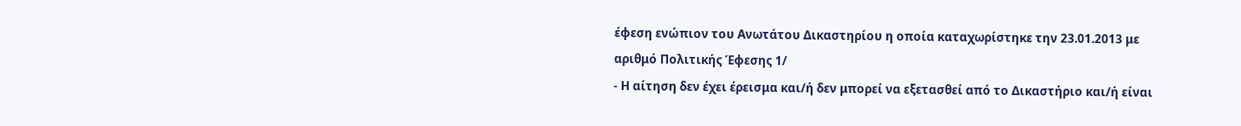έφεση ενώπιον του Ανωτάτου Δικαστηρίου η οποία καταχωρίστηκε την 23.01.2013 με αριθμό Πολιτικής Έφεσης 1/
- Η αίτηση δεν έχει έρεισμα και/ή δεν μπορεί να εξετασθεί από το Δικαστήριο και/ή είναι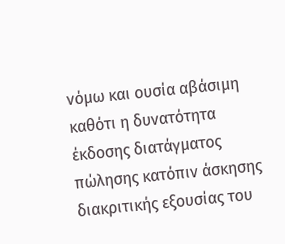νόμω και ουσία αβάσιμη καθότι η δυνατότητα έκδοσης διατάγματος πώλησης κατόπιν άσκησης διακριτικής εξουσίας του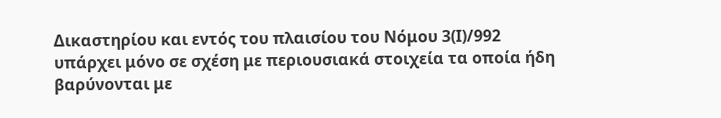Δικαστηρίου και εντός του πλαισίου του Νόμου 3(Ι)/992 υπάρχει μόνο σε σχέση με περιουσιακά στοιχεία τα οποία ήδη βαρύνονται με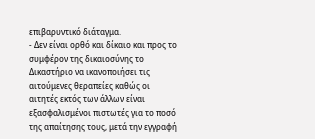επιβαρυντικό διάταγμα.
- Δεν είναι ορθό και δίκαιο και προς το συμφέρον της δικαιοσύνης το Δικαστήριο να ικανοποιήσει τις αιτούμενες θεραπείες καθώς οι αιτητές εκτός των άλλων είναι εξασφαλισμένοι πιστωτές για το ποσό της απαίτησης τους, μετά την εγγραφή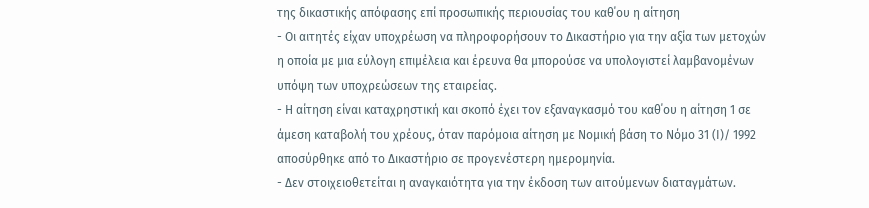της δικαστικής απόφασης επί προσωπικής περιουσίας του καθ΄ου η αίτηση
- Οι αιτητές είχαν υποχρέωση να πληροφορήσουν το Δικαστήριο για την αξία των μετοχών η οποία με μια εύλογη επιμέλεια και έρευνα θα μπορούσε να υπολογιστεί λαμβανομένων υπόψη των υποχρεώσεων της εταιρείας.
- Η αίτηση είναι καταχρηστική και σκοπό έχει τον εξαναγκασμό του καθ΄ου η αίτηση 1 σε άμεση καταβολή του χρέους, όταν παρόμοια αίτηση με Νομική βάση το Νόμο 31 (Ι)/ 1992 αποσύρθηκε από το Δικαστήριο σε προγενέστερη ημερομηνία.
- Δεν στοιχειοθετείται η αναγκαιότητα για την έκδοση των αιτούμενων διαταγμάτων.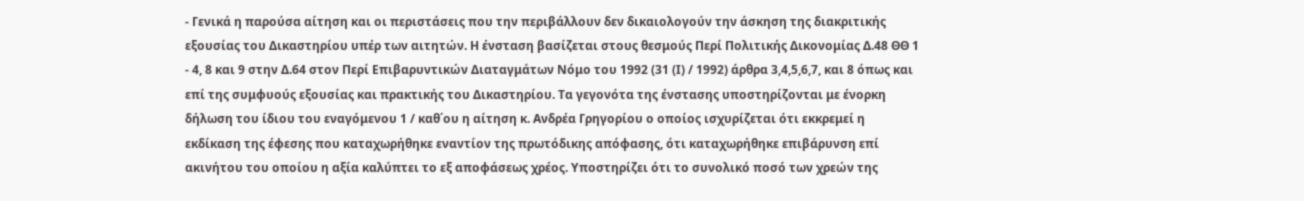- Γενικά η παρούσα αίτηση και οι περιστάσεις που την περιβάλλουν δεν δικαιολογούν την άσκηση της διακριτικής εξουσίας του Δικαστηρίου υπέρ των αιτητών. Η ένσταση βασίζεται στους θεσμούς Περί Πολιτικής Δικονομίας Δ.48 ΘΘ 1 - 4, 8 και 9 στην Δ.64 στον Περί Επιβαρυντικών Διαταγμάτων Νόμο του 1992 (31 (Ι) / 1992) άρθρα 3,4,5,6,7, και 8 όπως και επί της συμφυούς εξουσίας και πρακτικής του Δικαστηρίου. Τα γεγονότα της ένστασης υποστηρίζονται με ένορκη δήλωση του ίδιου του εναγόμενου 1 / καθ΄ου η αίτηση κ. Ανδρέα Γρηγορίου ο οποίος ισχυρίζεται ότι εκκρεμεί η εκδίκαση της έφεσης που καταχωρήθηκε εναντίον της πρωτόδικης απόφασης, ότι καταχωρήθηκε επιβάρυνση επί ακινήτου του οποίου η αξία καλύπτει το εξ αποφάσεως χρέος. Υποστηρίζει ότι το συνολικό ποσό των χρεών της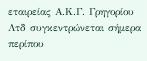εταιρείας Α.Κ.Γ. Γρηγορίου Λτδ συγκεντρώνεται σήμερα περίπου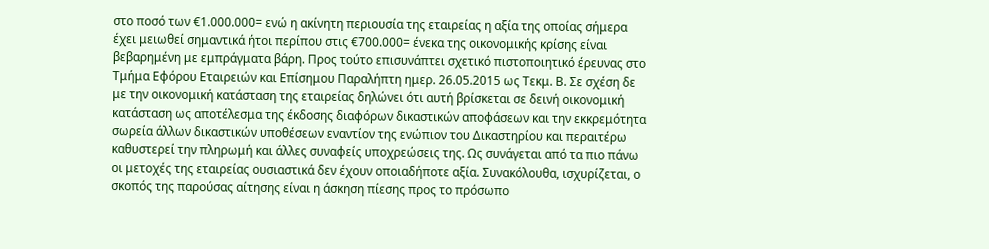στο ποσό των €1.000.000= ενώ η ακίνητη περιουσία της εταιρείας η αξία της οποίας σήμερα έχει μειωθεί σημαντικά ήτοι περίπου στις €700.000= ένεκα της οικονομικής κρίσης είναι βεβαρημένη με εμπράγματα βάρη. Προς τούτο επισυνάπτει σχετικό πιστοποιητικό έρευνας στο Τμήμα Εφόρου Εταιρειών και Επίσημου Παραλήπτη ημερ. 26.05.2015 ως Τεκμ. Β. Σε σχέση δε με την οικονομική κατάσταση της εταιρείας δηλώνει ότι αυτή βρίσκεται σε δεινή οικονομική κατάσταση ως αποτέλεσμα της έκδοσης διαφόρων δικαστικών αποφάσεων και την εκκρεμότητα σωρεία άλλων δικαστικών υποθέσεων εναντίον της ενώπιον του Δικαστηρίου και περαιτέρω καθυστερεί την πληρωμή και άλλες συναφείς υποχρεώσεις της. Ως συνάγεται από τα πιο πάνω οι μετοχές της εταιρείας ουσιαστικά δεν έχουν οποιαδήποτε αξία. Συνακόλουθα, ισχυρίζεται, ο σκοπός της παρούσας αίτησης είναι η άσκηση πίεσης προς το πρόσωπο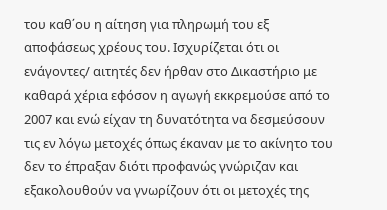του καθ΄ου η αίτηση για πληρωμή του εξ αποφάσεως χρέους του. Ισχυρίζεται ότι οι ενάγοντες/ αιτητές δεν ήρθαν στο Δικαστήριο με καθαρά χέρια εφόσον η αγωγή εκκρεμούσε από το 2007 και ενώ είχαν τη δυνατότητα να δεσμεύσουν τις εν λόγω μετοχές όπως έκαναν με το ακίνητο του δεν το έπραξαν διότι προφανώς γνώριζαν και εξακολουθούν να γνωρίζουν ότι οι μετοχές της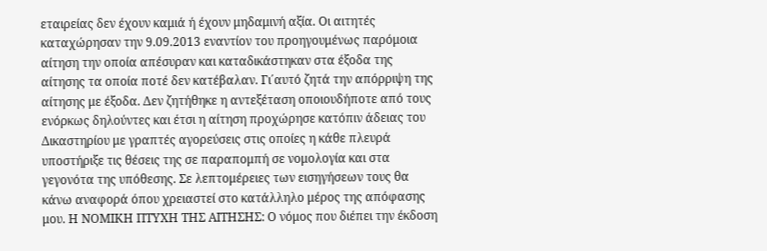εταιρείας δεν έχουν καμιά ή έχουν μηδαμινή αξία. Οι αιτητές καταχώρησαν την 9.09.2013 εναντίον του προηγουμένως παρόμοια αίτηση την οποία απέσυραν και καταδικάστηκαν στα έξοδα της αίτησης τα οποία ποτέ δεν κατέβαλαν. Γι΄αυτό ζητά την απόρριψη της αίτησης με έξοδα. Δεν ζητήθηκε η αντεξέταση οποιουδήποτε από τους ενόρκως δηλούντες και έτσι η αίτηση προχώρησε κατόπιν άδειας του Δικαστηρίου με γραπτές αγορεύσεις στις οποίες η κάθε πλευρά υποστήριξε τις θέσεις της σε παραπομπή σε νομολογία και στα γεγονότα της υπόθεσης. Σε λεπτομέρειες των εισηγήσεων τους θα κάνω αναφορά όπου χρειαστεί στο κατάλληλο μέρος της απόφασης μου. Η ΝΟΜΙΚΗ ΠΤΥΧΗ ΤΗΣ ΑΙΤΗΣΗΣ: Ο νόμος που διέπει την έκδοση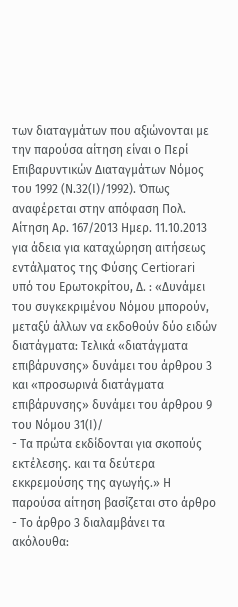των διαταγμάτων που αξιώνονται με την παρούσα αίτηση είναι ο Περί Επιβαρυντικών Διαταγμάτων Νόμος του 1992 (Ν.32(Ι)/1992). Όπως αναφέρεται στην απόφαση Πολ. Αίτηση Αρ. 167/2013 Ημερ. 11.10.2013 για άδεια για καταχώρηση αιτήσεως εντάλματος της Φύσης Certiorari υπό του Ερωτοκρίτου, Δ. : «Δυνάμει του συγκεκριμένου Νόμου μπορούν, μεταξύ άλλων να εκδοθούν δύο ειδών διατάγματα: Τελικά «διατάγματα επιβάρυνσης» δυνάμει του άρθρου 3 και «προσωρινά διατάγματα επιβάρυνσης» δυνάμει του άρθρου 9 του Νόμου 31(Ι)/
- Τα πρώτα εκδίδονται για σκοπούς εκτέλεσης. και τα δεύτερα εκκρεμούσης της αγωγής.» Η παρούσα αίτηση βασίζεται στο άρθρο
- Το άρθρο 3 διαλαμβάνει τα ακόλουθα: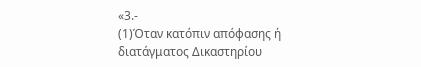«3.-
(1)Όταν κατόπιν απόφασης ή διατάγματος Δικαστηρίου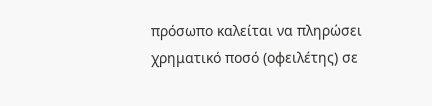πρόσωπο καλείται να πληρώσει χρηματικό ποσό (οφειλέτης) σε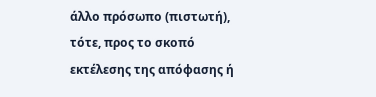άλλο πρόσωπο (πιστωτή), τότε, προς το σκοπό εκτέλεσης της απόφασης ή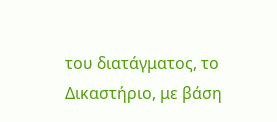του διατάγματος, το Δικαστήριο, με βάση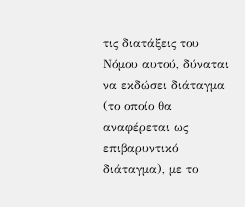τις διατάξεις του Νόμου αυτού, δύναται να εκδώσει διάταγμα (το οποίο θα αναφέρεται ως επιβαρυντικό διάταγμα), με το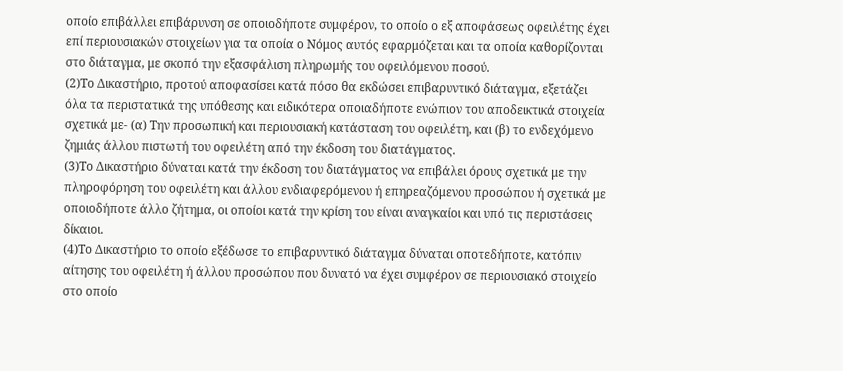οποίο επιβάλλει επιβάρυνση σε οποιοδήποτε συμφέρον, το οποίο ο εξ αποφάσεως οφειλέτης έχει επί περιουσιακών στοιχείων για τα οποία ο Νόμος αυτός εφαρμόζεται και τα οποία καθορίζονται στο διάταγμα, με σκοπό την εξασφάλιση πληρωμής του οφειλόμενου ποσού.
(2)Το Δικαστήριο, προτού αποφασίσει κατά πόσο θα εκδώσει επιβαρυντικό διάταγμα, εξετάζει όλα τα περιστατικά της υπόθεσης και ειδικότερα οποιαδήποτε ενώπιον του αποδεικτικά στοιχεία σχετικά με- (α) Την προσωπική και περιουσιακή κατάσταση του οφειλέτη, και (β) το ενδεχόμενο ζημιάς άλλου πιστωτή του οφειλέτη από την έκδοση του διατάγματος.
(3)Το Δικαστήριο δύναται κατά την έκδοση του διατάγματος να επιβάλει όρους σχετικά με την πληροφόρηση του οφειλέτη και άλλου ενδιαφερόμενου ή επηρεαζόμενου προσώπου ή σχετικά με οποιοδήποτε άλλο ζήτημα, οι οποίοι κατά την κρίση του είναι αναγκαίοι και υπό τις περιστάσεις δίκαιοι.
(4)Το Δικαστήριο το οποίο εξέδωσε το επιβαρυντικό διάταγμα δύναται οποτεδήποτε, κατόπιν αίτησης του οφειλέτη ή άλλου προσώπου που δυνατό να έχει συμφέρον σε περιουσιακό στοιχείο στο οποίο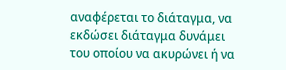αναφέρεται το διάταγμα, να εκδώσει διάταγμα δυνάμει του οποίου να ακυρώνει ή να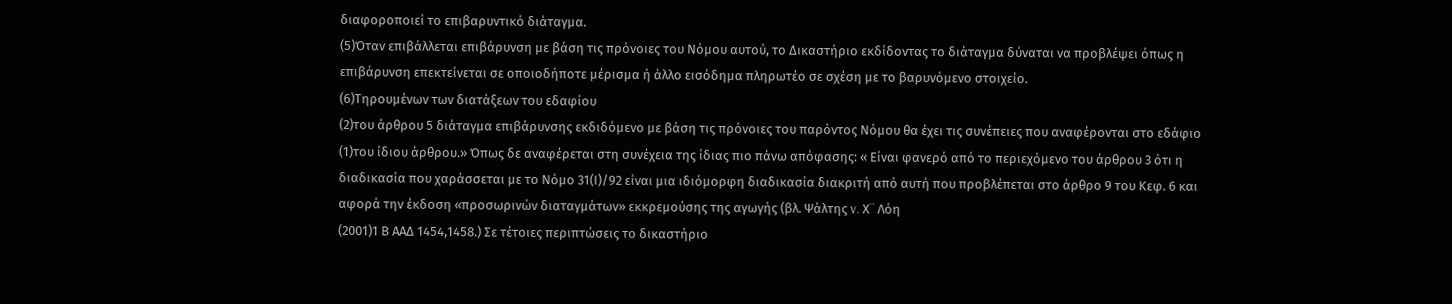διαφοροποιεί το επιβαρυντικό διάταγμα.
(5)Όταν επιβάλλεται επιβάρυνση με βάση τις πρόνοιες του Νόμου αυτού, το Δικαστήριο εκδίδοντας το διάταγμα δύναται να προβλέψει όπως η επιβάρυνση επεκτείνεται σε οποιοδήποτε μέρισμα ή άλλο εισόδημα πληρωτέο σε σχέση με το βαρυνόμενο στοιχείο.
(6)Τηρουμένων των διατάξεων του εδαφίου
(2)του άρθρου 5 διάταγμα επιβάρυνσης εκδιδόμενο με βάση τις πρόνοιες του παρόντος Νόμου θα έχει τις συνέπειες που αναφέρονται στο εδάφιο
(1)του ίδιου άρθρου.» Όπως δε αναφέρεται στη συνέχεια της ίδιας πιο πάνω απόφασης: « Είναι φανερό από το περιεχόμενο του άρθρου 3 ότι η διαδικασία που χαράσσεται με το Νόμο 31(Ι)/92 είναι μια ιδιόμορφη διαδικασία διακριτή από αυτή που προβλέπεται στο άρθρο 9 του Κεφ. 6 και αφορά την έκδοση «προσωρινών διαταγμάτων» εκκρεμούσης της αγωγής (βλ. Ψάλτης v. Χ¨ Λόη
(2001)1 Β ΑΑΔ 1454,1458.) Σε τέτοιες περιπτώσεις το δικαστήριο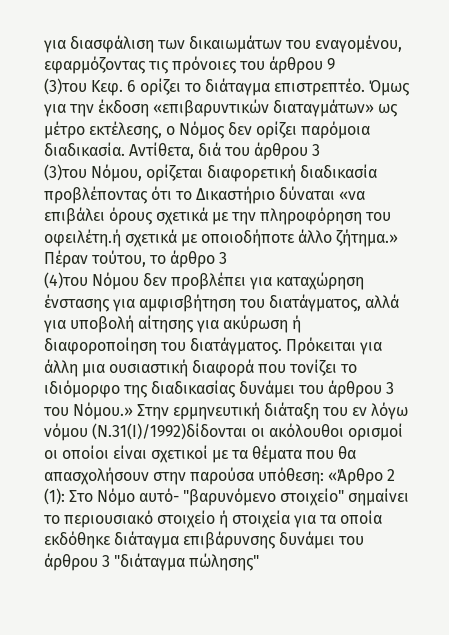για διασφάλιση των δικαιωμάτων του εναγομένου, εφαρμόζοντας τις πρόνοιες του άρθρου 9
(3)του Κεφ. 6 ορίζει το διάταγμα επιστρεπτέο. Όμως για την έκδοση «επιβαρυντικών διαταγμάτων» ως μέτρο εκτέλεσης, ο Νόμος δεν ορίζει παρόμοια διαδικασία. Αντίθετα, διά του άρθρου 3
(3)του Νόμου, ορίζεται διαφορετική διαδικασία προβλέποντας ότι το Δικαστήριο δύναται «να επιβάλει όρους σχετικά με την πληροφόρηση του οφειλέτη.ή σχετικά με οποιοδήποτε άλλο ζήτημα.» Πέραν τούτου, το άρθρο 3
(4)του Νόμου δεν προβλέπει για καταχώρηση ένστασης για αμφισβήτηση του διατάγματος, αλλά για υποβολή αίτησης για ακύρωση ή διαφοροποίηση του διατάγματος. Πρόκειται για άλλη μια ουσιαστική διαφορά που τονίζει το ιδιόμορφο της διαδικασίας δυνάμει του άρθρου 3 του Νόμου.» Στην ερμηνευτική διάταξη του εν λόγω νόμου (Ν.31(Ι)/1992)δίδονται οι ακόλουθοι ορισμοί οι οποίοι είναι σχετικοί με τα θέματα που θα απασχολήσουν στην παρούσα υπόθεση: «Άρθρο 2
(1): Στο Νόμο αυτό- "βαρυνόμενο στοιχείο" σημαίνει το περιουσιακό στοιχείο ή στοιχεία για τα οποία εκδόθηκε διάταγμα επιβάρυνσης δυνάμει του άρθρου 3 "διάταγμα πώλησης"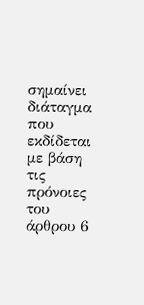σημαίνει διάταγμα που εκδίδεται με βάση τις πρόνοιες του άρθρου 6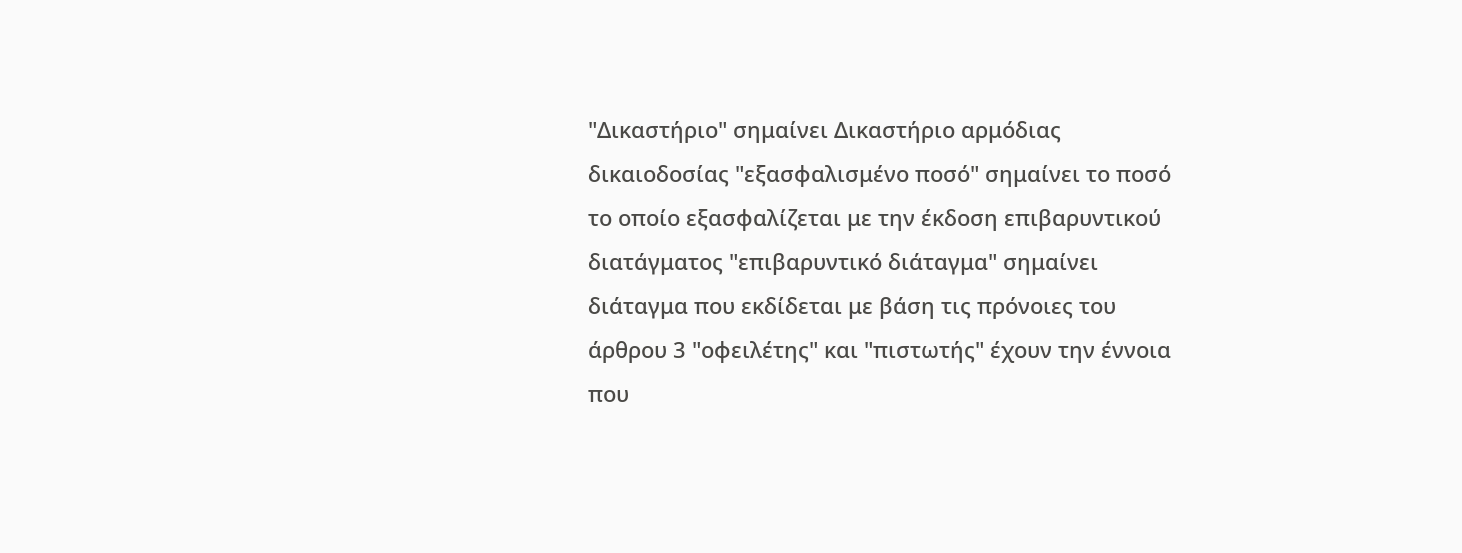"Δικαστήριο" σημαίνει Δικαστήριο αρμόδιας δικαιοδοσίας "εξασφαλισμένο ποσό" σημαίνει το ποσό το οποίο εξασφαλίζεται με την έκδοση επιβαρυντικού διατάγματος "επιβαρυντικό διάταγμα" σημαίνει διάταγμα που εκδίδεται με βάση τις πρόνοιες του άρθρου 3 "οφειλέτης" και "πιστωτής" έχουν την έννοια που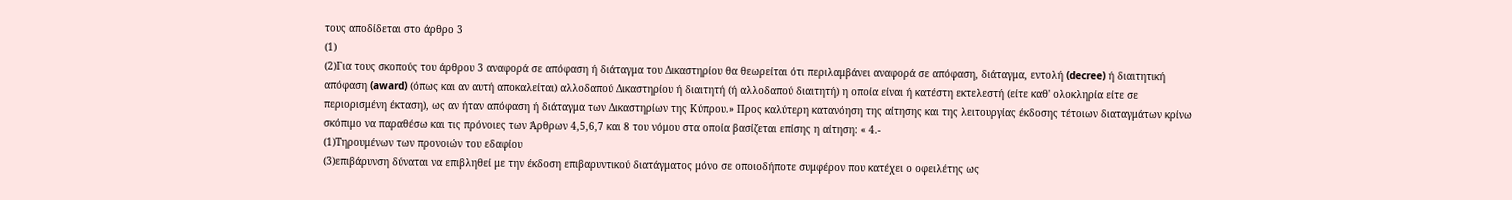τους αποδίδεται στο άρθρο 3
(1)
(2)Για τους σκοπούς του άρθρου 3 αναφορά σε απόφαση ή διάταγμα του Δικαστηρίου θα θεωρείται ότι περιλαμβάνει αναφορά σε απόφαση, διάταγμα, εντολή (decree) ή διαιτητική απόφαση (award) (όπως και αν αυτή αποκαλείται) αλλοδαπού Δικαστηρίου ή διαιτητή (ή αλλοδαπού διαιτητή) η οποία είναι ή κατέστη εκτελεστή (είτε καθ' ολοκληρία είτε σε περιορισμένη έκταση), ως αν ήταν απόφαση ή διάταγμα των Δικαστηρίων της Κύπρου.» Προς καλύτερη κατανόηση της αίτησης και της λειτουργίας έκδοσης τέτοιων διαταγμάτων κρίνω σκόπιμο να παραθέσω και τις πρόνοιες των Άρθρων 4,5,6,7 και 8 του νόμου στα οποία βασίζεται επίσης η αίτηση: « 4.-
(1)Τηρουμένων των προνοιών του εδαφίου
(3)επιβάρυνση δύναται να επιβληθεί με την έκδοση επιβαρυντικού διατάγματος μόνο σε οποιοδήποτε συμφέρον που κατέχει ο οφειλέτης ως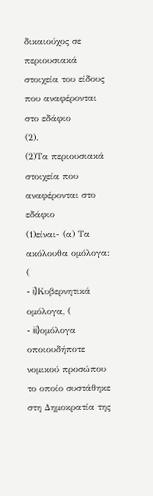δικαιούχος σε περιουσιακά στοιχεία του είδους που αναφέρονται στο εδάφιο
(2).
(2)Τα περιουσιακά στοιχεία που αναφέρονται στο εδάφιο
(1)είναι- (α) Τα ακόλουθα ομόλογα: (
- i)Κυβερνητικά ομόλογα, (
- ii)ομόλογα οποιουδήποτε νομικού προσώπου το οποίο συστάθηκε στη Δημοκρατία της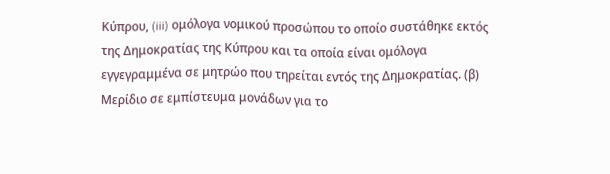Κύπρου, (iii) ομόλογα νομικού προσώπου το οποίο συστάθηκε εκτός της Δημοκρατίας της Κύπρου και τα οποία είναι ομόλογα εγγεγραμμένα σε μητρώο που τηρείται εντός της Δημοκρατίας. (β) Μερίδιο σε εμπίστευμα μονάδων για το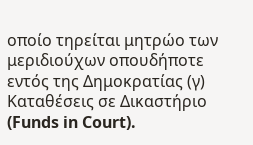οποίο τηρείται μητρώο των μεριδιούχων οπουδήποτε εντός της Δημοκρατίας (γ) Καταθέσεις σε Δικαστήριο (Funds in Court).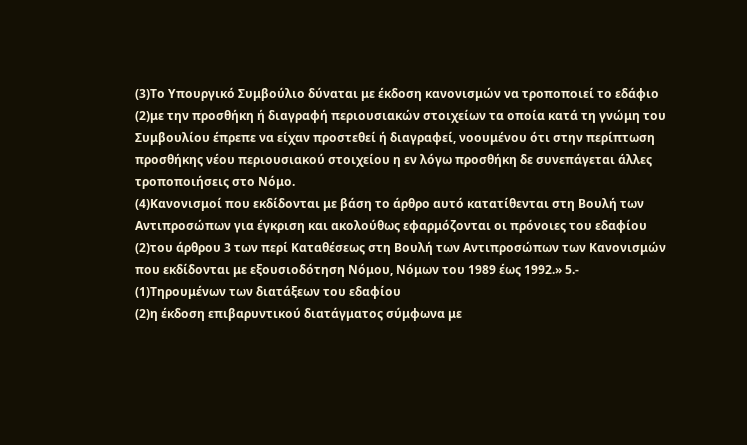(3)Το Υπουργικό Συμβούλιο δύναται με έκδοση κανονισμών να τροποποιεί το εδάφιο
(2)με την προσθήκη ή διαγραφή περιουσιακών στοιχείων τα οποία κατά τη γνώμη του Συμβουλίου έπρεπε να είχαν προστεθεί ή διαγραφεί, νοουμένου ότι στην περίπτωση προσθήκης νέου περιουσιακού στοιχείου η εν λόγω προσθήκη δε συνεπάγεται άλλες τροποποιήσεις στο Νόμο.
(4)Κανονισμοί που εκδίδονται με βάση το άρθρο αυτό κατατίθενται στη Βουλή των Αντιπροσώπων για έγκριση και ακολούθως εφαρμόζονται οι πρόνοιες του εδαφίου
(2)του άρθρου 3 των περί Καταθέσεως στη Βουλή των Αντιπροσώπων των Κανονισμών που εκδίδονται με εξουσιοδότηση Νόμου, Νόμων του 1989 έως 1992.» 5.-
(1)Τηρουμένων των διατάξεων του εδαφίου
(2)η έκδοση επιβαρυντικού διατάγματος σύμφωνα με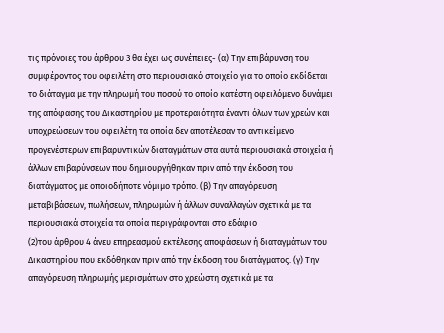τις πρόνοιες του άρθρου 3 θα έχει ως συνέπειες- (α) Την επιβάρυνση του συμφέροντος του οφειλέτη στο περιουσιακό στοιχείο για το οποίο εκδίδεται το διάταγμα με την πληρωμή του ποσού το οποίο κατέστη οφειλόμενο δυνάμει της απόφασης του Δικαστηρίου με προτεραιότητα έναντι όλων των χρεών και υποχρεώσεων του οφειλέτη τα οποία δεν αποτέλεσαν το αντικείμενο προγενέστερων επιβαρυντικών διαταγμάτων στα αυτά περιουσιακά στοιχεία ή άλλων επιβαρύνσεων που δημιουργήθηκαν πριν από την έκδοση του διατάγματος με οποιοδήποτε νόμιμο τρόπο. (β) Την απαγόρευση μεταβιβάσεων, πωλήσεων, πληρωμών ή άλλων συναλλαγών σχετικά με τα περιουσιακά στοιχεία τα οποία περιγράφονται στο εδάφιο
(2)του άρθρου 4 άνευ επηρεασμού εκτέλεσης αποφάσεων ή διαταγμάτων του Δικαστηρίου που εκδόθηκαν πριν από την έκδοση του διατάγματος. (γ) Την απαγόρευση πληρωμής μερισμάτων στο χρεώστη σχετικά με τα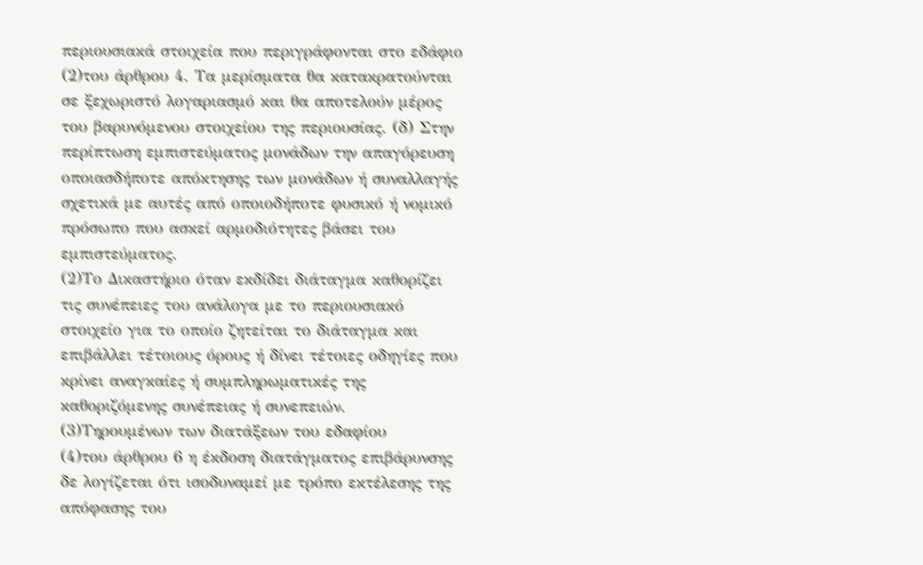περιουσιακά στοιχεία που περιγράφονται στο εδάφιο
(2)του άρθρου 4. Τα μερίσματα θα κατακρατούνται σε ξεχωριστό λογαριασμό και θα αποτελούν μέρος του βαρυνόμενου στοιχείου της περιουσίας. (δ) Στην περίπτωση εμπιστεύματος μονάδων την απαγόρευση οποιασδήποτε απόκτησης των μονάδων ή συναλλαγής σχετικά με αυτές από οποιοδήποτε φυσικό ή νομικό πρόσωπο που ασκεί αρμοδιότητες βάσει του εμπιστεύματος.
(2)Το Δικαστήριο όταν εκδίδει διάταγμα καθορίζει τις συνέπειες του ανάλογα με το περιουσιακό στοιχείο για το οποίο ζητείται το διάταγμα και επιβάλλει τέτοιους όρους ή δίνει τέτοιες οδηγίες που κρίνει αναγκαίες ή συμπληρωματικές της καθοριζόμενης συνέπειας ή συνεπειών.
(3)Τηρουμένων των διατάξεων του εδαφίου
(4)του άρθρου 6 η έκδοση διατάγματος επιβάρυνσης δε λογίζεται ότι ισοδυναμεί με τρόπο εκτέλεσης της απόφασης του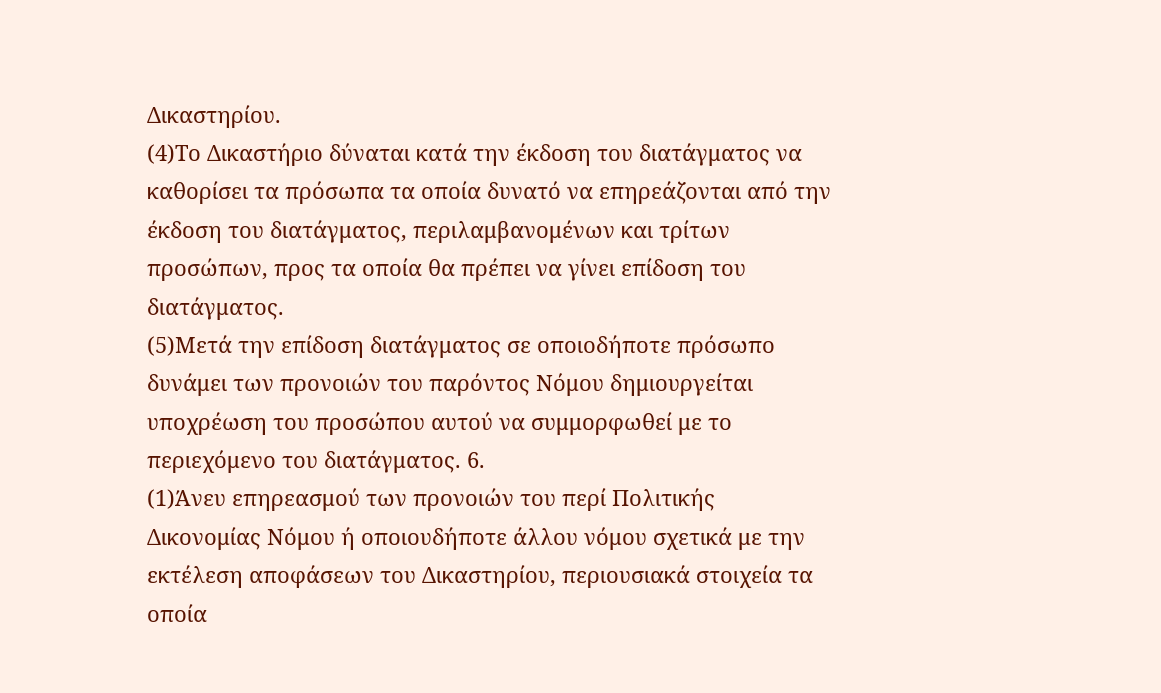Δικαστηρίου.
(4)Το Δικαστήριο δύναται κατά την έκδοση του διατάγματος να καθορίσει τα πρόσωπα τα οποία δυνατό να επηρεάζονται από την έκδοση του διατάγματος, περιλαμβανομένων και τρίτων προσώπων, προς τα οποία θα πρέπει να γίνει επίδοση του διατάγματος.
(5)Μετά την επίδοση διατάγματος σε οποιοδήποτε πρόσωπο δυνάμει των προνοιών του παρόντος Νόμου δημιουργείται υποχρέωση του προσώπου αυτού να συμμορφωθεί με το περιεχόμενο του διατάγματος. 6.
(1)Άνευ επηρεασμού των προνοιών του περί Πολιτικής Δικονομίας Νόμου ή οποιουδήποτε άλλου νόμου σχετικά με την εκτέλεση αποφάσεων του Δικαστηρίου, περιουσιακά στοιχεία τα οποία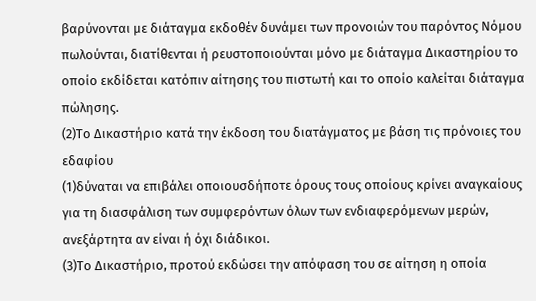βαρύνονται με διάταγμα εκδοθέν δυνάμει των προνοιών του παρόντος Νόμου πωλούνται, διατίθενται ή ρευστοποιούνται μόνο με διάταγμα Δικαστηρίου το οποίο εκδίδεται κατόπιν αίτησης του πιστωτή και το οποίο καλείται διάταγμα πώλησης.
(2)Το Δικαστήριο κατά την έκδοση του διατάγματος με βάση τις πρόνοιες του εδαφίου
(1)δύναται να επιβάλει οποιουσδήποτε όρους τους οποίους κρίνει αναγκαίους για τη διασφάλιση των συμφερόντων όλων των ενδιαφερόμενων μερών, ανεξάρτητα αν είναι ή όχι διάδικοι.
(3)Το Δικαστήριο, προτού εκδώσει την απόφαση του σε αίτηση η οποία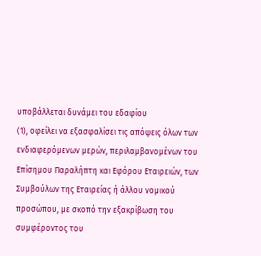υποβάλλεται δυνάμει του εδαφίου
(1), οφείλει να εξασφαλίσει τις απόψεις όλων των ενδιαφερόμενων μερών, περιλαμβανομένων του Επίσημου Παραλήπτη και Εφόρου Εταιρειών, των Συμβούλων της Εταιρείας ή άλλου νομικού προσώπου, με σκοπό την εξακρίβωση του συμφέροντος του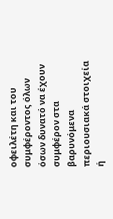οφειλέτη και του συμφέροντος όλων όσων δυνατό να έχουν συμφέρον στα βαρυνόμενα περιουσιακά στοιχεία ή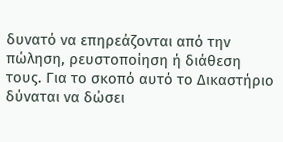δυνατό να επηρεάζονται από την πώληση, ρευστοποίηση ή διάθεση τους. Για το σκοπό αυτό το Δικαστήριο δύναται να δώσει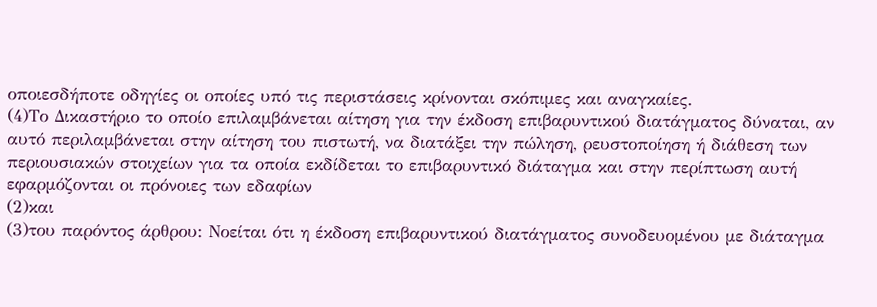οποιεσδήποτε οδηγίες οι οποίες υπό τις περιστάσεις κρίνονται σκόπιμες και αναγκαίες.
(4)Το Δικαστήριο το οποίο επιλαμβάνεται αίτηση για την έκδοση επιβαρυντικού διατάγματος δύναται, αν αυτό περιλαμβάνεται στην αίτηση του πιστωτή, να διατάξει την πώληση, ρευστοποίηση ή διάθεση των περιουσιακών στοιχείων για τα οποία εκδίδεται το επιβαρυντικό διάταγμα και στην περίπτωση αυτή εφαρμόζονται οι πρόνοιες των εδαφίων
(2)και
(3)του παρόντος άρθρου: Νοείται ότι η έκδοση επιβαρυντικού διατάγματος συνοδευομένου με διάταγμα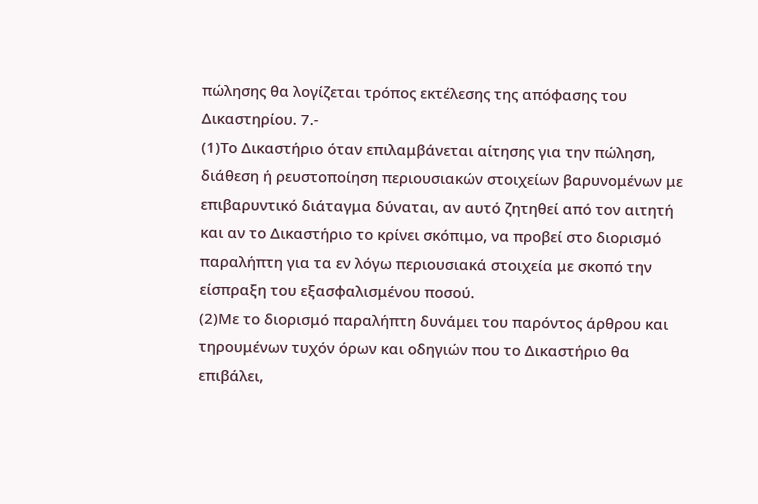πώλησης θα λογίζεται τρόπος εκτέλεσης της απόφασης του Δικαστηρίου. 7.-
(1)Το Δικαστήριο όταν επιλαμβάνεται αίτησης για την πώληση, διάθεση ή ρευστοποίηση περιουσιακών στοιχείων βαρυνομένων με επιβαρυντικό διάταγμα δύναται, αν αυτό ζητηθεί από τον αιτητή και αν το Δικαστήριο το κρίνει σκόπιμο, να προβεί στο διορισμό παραλήπτη για τα εν λόγω περιουσιακά στοιχεία με σκοπό την είσπραξη του εξασφαλισμένου ποσού.
(2)Με το διορισμό παραλήπτη δυνάμει του παρόντος άρθρου και τηρουμένων τυχόν όρων και οδηγιών που το Δικαστήριο θα επιβάλει,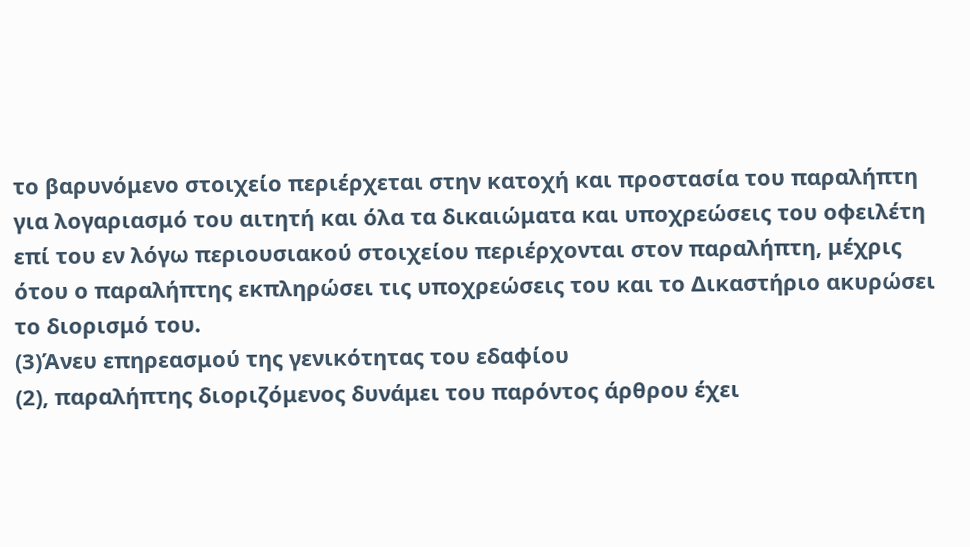το βαρυνόμενο στοιχείο περιέρχεται στην κατοχή και προστασία του παραλήπτη για λογαριασμό του αιτητή και όλα τα δικαιώματα και υποχρεώσεις του οφειλέτη επί του εν λόγω περιουσιακού στοιχείου περιέρχονται στον παραλήπτη, μέχρις ότου ο παραλήπτης εκπληρώσει τις υποχρεώσεις του και το Δικαστήριο ακυρώσει το διορισμό του.
(3)Άνευ επηρεασμού της γενικότητας του εδαφίου
(2), παραλήπτης διοριζόμενος δυνάμει του παρόντος άρθρου έχει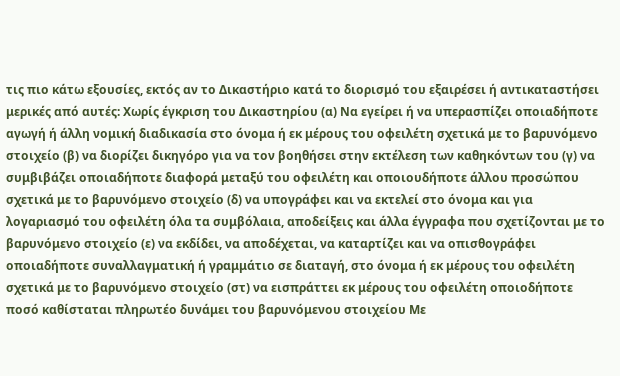τις πιο κάτω εξουσίες, εκτός αν το Δικαστήριο κατά το διορισμό του εξαιρέσει ή αντικαταστήσει μερικές από αυτές: Χωρίς έγκριση του Δικαστηρίου (α) Να εγείρει ή να υπερασπίζει οποιαδήποτε αγωγή ή άλλη νομική διαδικασία στο όνομα ή εκ μέρους του οφειλέτη σχετικά με το βαρυνόμενο στοιχείο (β) να διορίζει δικηγόρο για να τον βοηθήσει στην εκτέλεση των καθηκόντων του (γ) να συμβιβάζει οποιαδήποτε διαφορά μεταξύ του οφειλέτη και οποιουδήποτε άλλου προσώπου σχετικά με το βαρυνόμενο στοιχείο (δ) να υπογράφει και να εκτελεί στο όνομα και για λογαριασμό του οφειλέτη όλα τα συμβόλαια, αποδείξεις και άλλα έγγραφα που σχετίζονται με το βαρυνόμενο στοιχείο (ε) να εκδίδει, να αποδέχεται, να καταρτίζει και να οπισθογράφει οποιαδήποτε συναλλαγματική ή γραμμάτιο σε διαταγή, στο όνομα ή εκ μέρους του οφειλέτη σχετικά με το βαρυνόμενο στοιχείο (στ) να εισπράττει εκ μέρους του οφειλέτη οποιοδήποτε ποσό καθίσταται πληρωτέο δυνάμει του βαρυνόμενου στοιχείου Με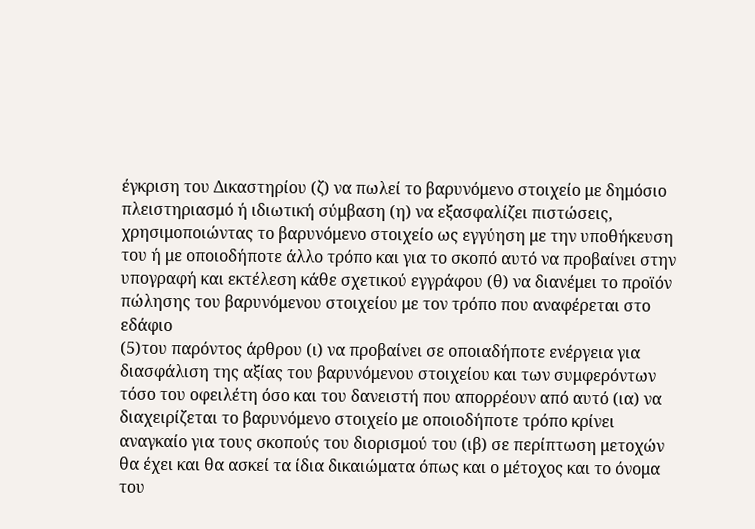έγκριση του Δικαστηρίου (ζ) να πωλεί το βαρυνόμενο στοιχείο με δημόσιο πλειστηριασμό ή ιδιωτική σύμβαση (η) να εξασφαλίζει πιστώσεις, χρησιμοποιώντας το βαρυνόμενο στοιχείο ως εγγύηση με την υποθήκευση του ή με οποιοδήποτε άλλο τρόπο και για το σκοπό αυτό να προβαίνει στην υπογραφή και εκτέλεση κάθε σχετικού εγγράφου (θ) να διανέμει το προϊόν πώλησης του βαρυνόμενου στοιχείου με τον τρόπο που αναφέρεται στο εδάφιο
(5)του παρόντος άρθρου (ι) να προβαίνει σε οποιαδήποτε ενέργεια για διασφάλιση της αξίας του βαρυνόμενου στοιχείου και των συμφερόντων τόσο του οφειλέτη όσο και του δανειστή που απορρέουν από αυτό (ια) να διαχειρίζεται το βαρυνόμενο στοιχείο με οποιοδήποτε τρόπο κρίνει αναγκαίο για τους σκοπούς του διορισμού του (ιβ) σε περίπτωση μετοχών θα έχει και θα ασκεί τα ίδια δικαιώματα όπως και ο μέτοχος και το όνομα του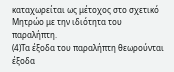καταχωρείται ως μέτοχος στο σχετικό Μητρώο με την ιδιότητα του παραλήπτη.
(4)Τα έξοδα του παραλήπτη θεωρούνται έξοδα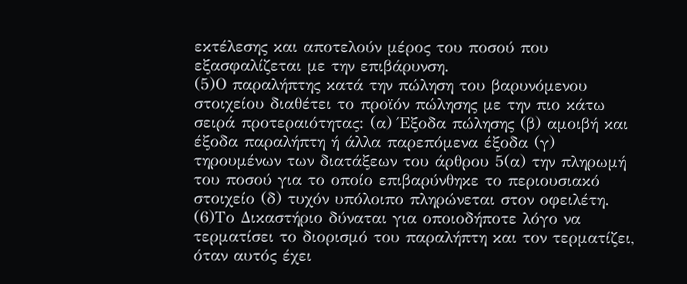εκτέλεσης και αποτελούν μέρος του ποσού που εξασφαλίζεται με την επιβάρυνση.
(5)Ο παραλήπτης κατά την πώληση του βαρυνόμενου στοιχείου διαθέτει το προϊόν πώλησης με την πιο κάτω σειρά προτεραιότητας: (α) Έξοδα πώλησης (β) αμοιβή και έξοδα παραλήπτη ή άλλα παρεπόμενα έξοδα (γ) τηρουμένων των διατάξεων του άρθρου 5(α) την πληρωμή του ποσού για το οποίο επιβαρύνθηκε το περιουσιακό στοιχείο (δ) τυχόν υπόλοιπο πληρώνεται στον οφειλέτη.
(6)Το Δικαστήριο δύναται για οποιοδήποτε λόγο να τερματίσει το διορισμό του παραλήπτη και τον τερματίζει, όταν αυτός έχει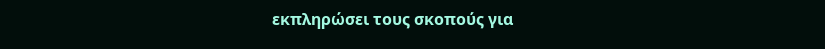εκπληρώσει τους σκοπούς για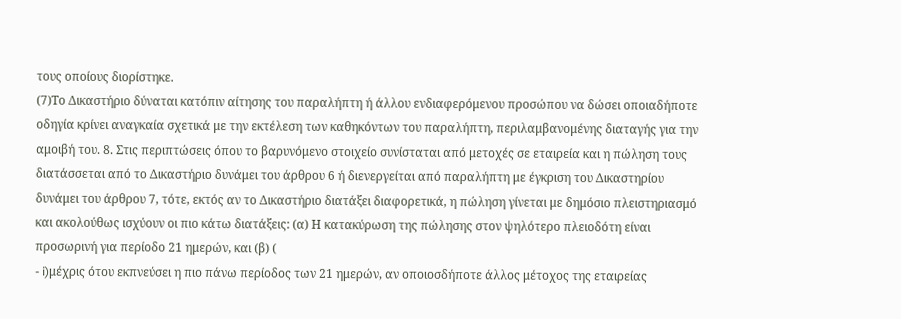τους οποίους διορίστηκε.
(7)Το Δικαστήριο δύναται κατόπιν αίτησης του παραλήπτη ή άλλου ενδιαφερόμενου προσώπου να δώσει οποιαδήποτε οδηγία κρίνει αναγκαία σχετικά με την εκτέλεση των καθηκόντων του παραλήπτη, περιλαμβανομένης διαταγής για την αμοιβή του. 8. Στις περιπτώσεις όπου το βαρυνόμενο στοιχείο συνίσταται από μετοχές σε εταιρεία και η πώληση τους διατάσσεται από το Δικαστήριο δυνάμει του άρθρου 6 ή διενεργείται από παραλήπτη με έγκριση του Δικαστηρίου δυνάμει του άρθρου 7, τότε, εκτός αν το Δικαστήριο διατάξει διαφορετικά, η πώληση γίνεται με δημόσιο πλειστηριασμό και ακολούθως ισχύουν οι πιο κάτω διατάξεις: (α) Η κατακύρωση της πώλησης στον ψηλότερο πλειοδότη είναι προσωρινή για περίοδο 21 ημερών, και (β) (
- i)μέχρις ότου εκπνεύσει η πιο πάνω περίοδος των 21 ημερών, αν οποιοσδήποτε άλλος μέτοχος της εταιρείας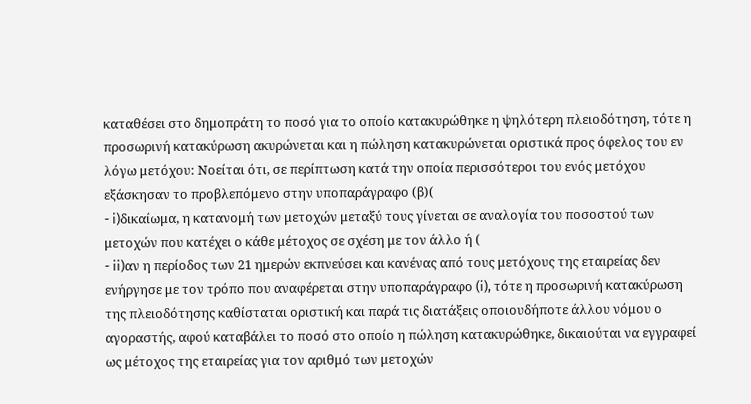καταθέσει στο δημοπράτη το ποσό για το οποίο κατακυρώθηκε η ψηλότερη πλειοδότηση, τότε η προσωρινή κατακύρωση ακυρώνεται και η πώληση κατακυρώνεται οριστικά προς όφελος του εν λόγω μετόχου: Νοείται ότι, σε περίπτωση κατά την οποία περισσότεροι του ενός μετόχου εξάσκησαν το προβλεπόμενο στην υποπαράγραφο (β)(
- i)δικαίωμα, η κατανομή των μετοχών μεταξύ τους γίνεται σε αναλογία του ποσοστού των μετοχών που κατέχει ο κάθε μέτοχος σε σχέση με τον άλλο ή (
- ii)αν η περίοδος των 21 ημερών εκπνεύσει και κανένας από τους μετόχους της εταιρείας δεν ενήργησε με τον τρόπο που αναφέρεται στην υποπαράγραφο (i), τότε η προσωρινή κατακύρωση της πλειοδότησης καθίσταται οριστική και παρά τις διατάξεις οποιουδήποτε άλλου νόμου ο αγοραστής, αφού καταβάλει το ποσό στο οποίο η πώληση κατακυρώθηκε, δικαιούται να εγγραφεί ως μέτοχος της εταιρείας για τον αριθμό των μετοχών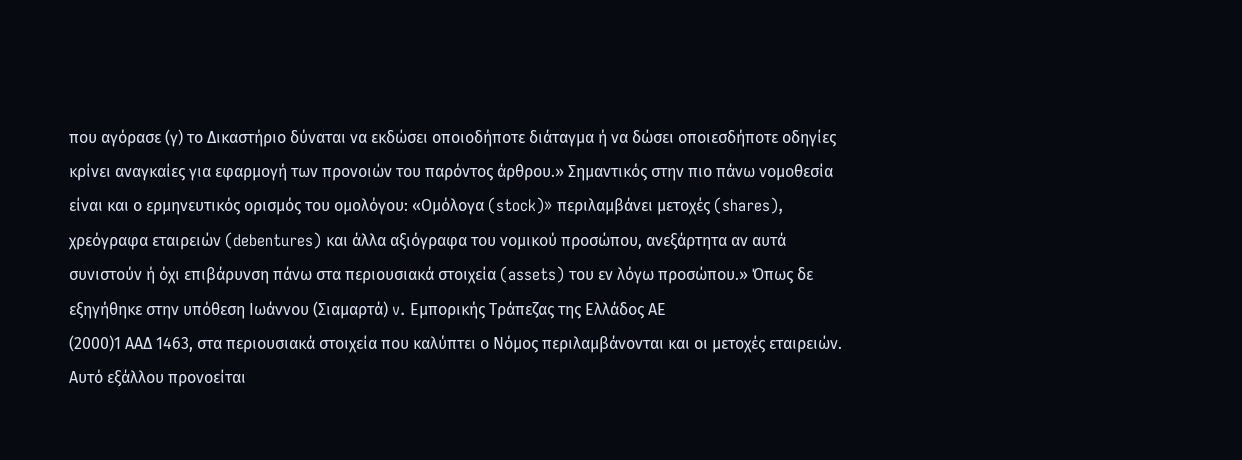που αγόρασε (γ) το Δικαστήριο δύναται να εκδώσει οποιοδήποτε διάταγμα ή να δώσει οποιεσδήποτε οδηγίες κρίνει αναγκαίες για εφαρμογή των προνοιών του παρόντος άρθρου.» Σημαντικός στην πιο πάνω νομοθεσία είναι και ο ερμηνευτικός ορισμός του ομολόγου: «Ομόλογα (stock)» περιλαμβάνει μετοχές (shares), χρεόγραφα εταιρειών (debentures) και άλλα αξιόγραφα του νομικού προσώπου, ανεξάρτητα αν αυτά συνιστούν ή όχι επιβάρυνση πάνω στα περιουσιακά στοιχεία (assets) του εν λόγω προσώπου.» Όπως δε εξηγήθηκε στην υπόθεση Ιωάννου (Σιαμαρτά) v. Εμπορικής Τράπεζας της Ελλάδος ΑΕ
(2000)1 ΑΑΔ 1463, στα περιουσιακά στοιχεία που καλύπτει ο Νόμος περιλαμβάνονται και οι μετοχές εταιρειών. Αυτό εξάλλου προνοείται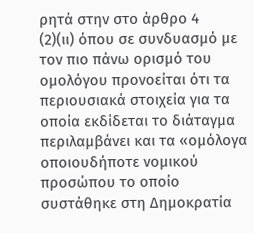ρητά στην στο άρθρο 4
(2)(ιι) όπου σε συνδυασμό με τον πιο πάνω ορισμό του ομολόγου προνοείται ότι τα περιουσιακά στοιχεία για τα οποία εκδίδεται το διάταγμα περιλαμβάνει και τα «ομόλογα οποιουδήποτε νομικού προσώπου το οποίο συστάθηκε στη Δημοκρατία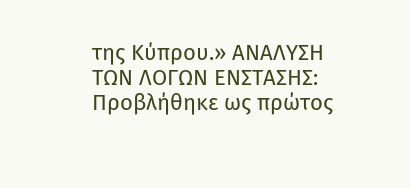της Κύπρου.» ΑΝΑΛΥΣΗ ΤΩΝ ΛΟΓΩΝ ΕΝΣΤΑΣΗΣ: Προβλήθηκε ως πρώτος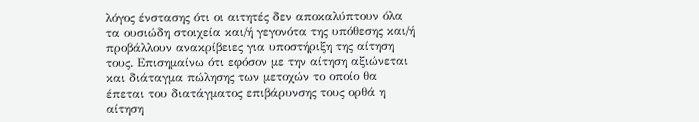λόγος ένστασης ότι οι αιτητές δεν αποκαλύπτουν όλα τα ουσιώδη στοιχεία και/ή γεγονότα της υπόθεσης και/ή προβάλλουν ανακρίβειες για υποστήριξη της αίτηση τους. Επισημαίνω ότι εφόσον με την αίτηση αξιώνεται και διάταγμα πώλησης των μετοχών το οποίο θα έπεται του διατάγματος επιβάρυνσης τους ορθά η αίτηση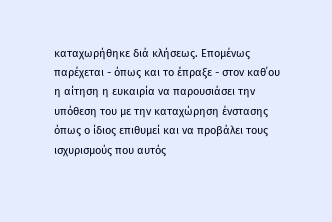καταχωρήθηκε διά κλήσεως. Επομένως παρέχεται - όπως και το έπραξε - στον καθ΄ου η αίτηση η ευκαιρία να παρουσιάσει την υπόθεση του με την καταχώρηση ένστασης όπως ο ίδιος επιθυμεί και να προβάλει τους ισχυρισμούς που αυτός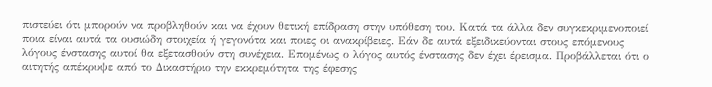πιστεύει ότι μπορούν να προβληθούν και να έχουν θετική επίδραση στην υπόθεση του. Κατά τα άλλα δεν συγκεκριμενοποιεί ποια είναι αυτά τα ουσιώδη στοιχεία ή γεγονότα και ποιες οι ανακρίβειες. Εάν δε αυτά εξειδικεύονται στους επόμενους λόγους ένστασης αυτοί θα εξετασθούν στη συνέχεια. Επομένως ο λόγος αυτός ένστασης δεν έχει έρεισμα. Προβάλλεται ότι ο αιτητής απέκρυψε από το Δικαστήριο την εκκρεμότητα της έφεσης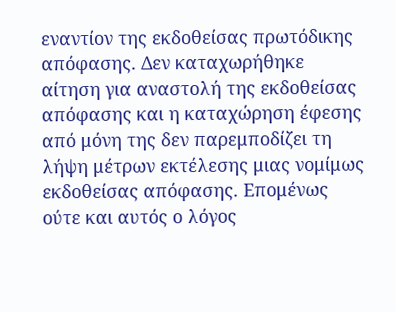εναντίον της εκδοθείσας πρωτόδικης απόφασης. Δεν καταχωρήθηκε αίτηση για αναστολή της εκδοθείσας απόφασης και η καταχώρηση έφεσης από μόνη της δεν παρεμποδίζει τη λήψη μέτρων εκτέλεσης μιας νομίμως εκδοθείσας απόφασης. Επομένως ούτε και αυτός ο λόγος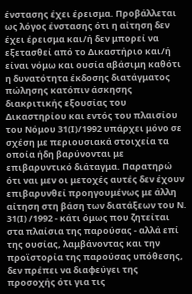ένστασης έχει έρεισμα. Προβάλλεται ως λόγος ένστασης ότι η αίτηση δεν έχει έρεισμα και/ή δεν μπορεί να εξετασθεί από το Δικαστήριο και/ή είναι νόμω και ουσία αβάσιμη καθότι η δυνατότητα έκδοσης διατάγματος πώλησης κατόπιν άσκησης διακριτικής εξουσίας του Δικαστηρίου και εντός του πλαισίου του Νόμου 31(Ι)/1992 υπάρχει μόνο σε σχέση με περιουσιακά στοιχεία τα οποία ήδη βαρύνονται με επιβαρυντικό διάταγμα. Παρατηρώ ότι ναι μεν οι μετοχές αυτές δεν έχουν επιβαρυνθεί προηγουμένως με άλλη αίτηση στη βάση των διατάξεων του Ν. 31(Ι) /1992 - κάτι όμως που ζητείται στα πλαίσια της παρούσας - αλλά επί της ουσίας, λαμβάνοντας και την προϊστορία της παρούσας υπόθεσης, δεν πρέπει να διαφεύγει της προσοχής ότι για τις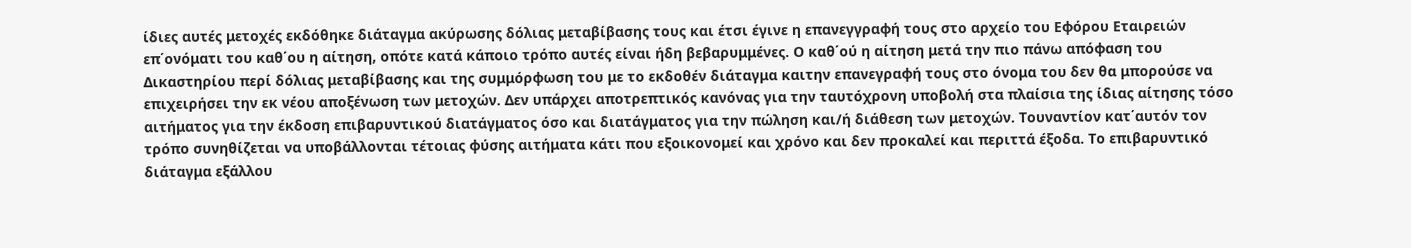ίδιες αυτές μετοχές εκδόθηκε διάταγμα ακύρωσης δόλιας μεταβίβασης τους και έτσι έγινε η επανεγγραφή τους στο αρχείο του Εφόρου Εταιρειών επ΄ονόματι του καθ΄ου η αίτηση, οπότε κατά κάποιο τρόπο αυτές είναι ήδη βεβαρυμμένες. Ο καθ΄ού η αίτηση μετά την πιο πάνω απόφαση του Δικαστηρίου περί δόλιας μεταβίβασης και της συμμόρφωση του με το εκδοθέν διάταγμα καιτην επανεγραφή τους στο όνομα του δεν θα μπορούσε να επιχειρήσει την εκ νέου αποξένωση των μετοχών. Δεν υπάρχει αποτρεπτικός κανόνας για την ταυτόχρονη υποβολή στα πλαίσια της ίδιας αίτησης τόσο αιτήματος για την έκδοση επιβαρυντικού διατάγματος όσο και διατάγματος για την πώληση και/ή διάθεση των μετοχών. Τουναντίον κατ΄αυτόν τον τρόπο συνηθίζεται να υποβάλλονται τέτοιας φύσης αιτήματα κάτι που εξοικονομεί και χρόνο και δεν προκαλεί και περιττά έξοδα. Το επιβαρυντικό διάταγμα εξάλλου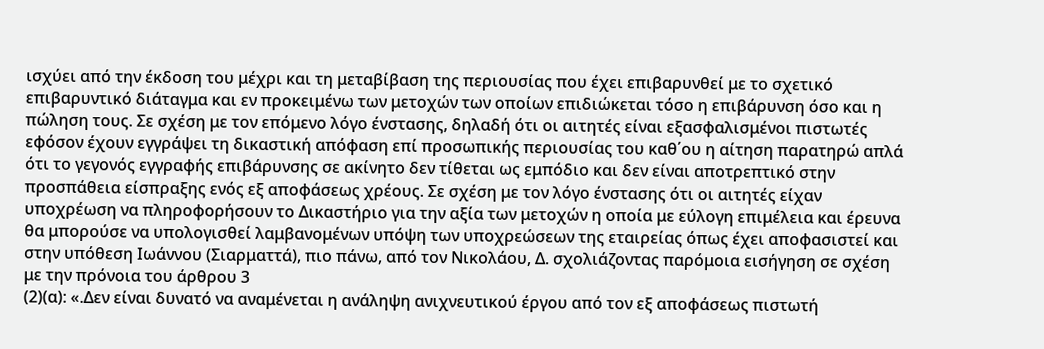ισχύει από την έκδοση του μέχρι και τη μεταβίβαση της περιουσίας που έχει επιβαρυνθεί με το σχετικό επιβαρυντικό διάταγμα και εν προκειμένω των μετοχών των οποίων επιδιώκεται τόσο η επιβάρυνση όσο και η πώληση τους. Σε σχέση με τον επόμενο λόγο ένστασης, δηλαδή ότι οι αιτητές είναι εξασφαλισμένοι πιστωτές εφόσον έχουν εγγράψει τη δικαστική απόφαση επί προσωπικής περιουσίας του καθ΄ου η αίτηση παρατηρώ απλά ότι το γεγονός εγγραφής επιβάρυνσης σε ακίνητο δεν τίθεται ως εμπόδιο και δεν είναι αποτρεπτικό στην προσπάθεια είσπραξης ενός εξ αποφάσεως χρέους. Σε σχέση με τον λόγο ένστασης ότι οι αιτητές είχαν υποχρέωση να πληροφορήσουν το Δικαστήριο για την αξία των μετοχών η οποία με εύλογη επιμέλεια και έρευνα θα μπορούσε να υπολογισθεί λαμβανομένων υπόψη των υποχρεώσεων της εταιρείας όπως έχει αποφασιστεί και στην υπόθεση Ιωάννου (Σιαρματτά), πιο πάνω, από τον Νικολάου, Δ. σχολιάζοντας παρόμοια εισήγηση σε σχέση με την πρόνοια του άρθρου 3
(2)(α): «.Δεν είναι δυνατό να αναμένεται η ανάληψη ανιχνευτικού έργου από τον εξ αποφάσεως πιστωτή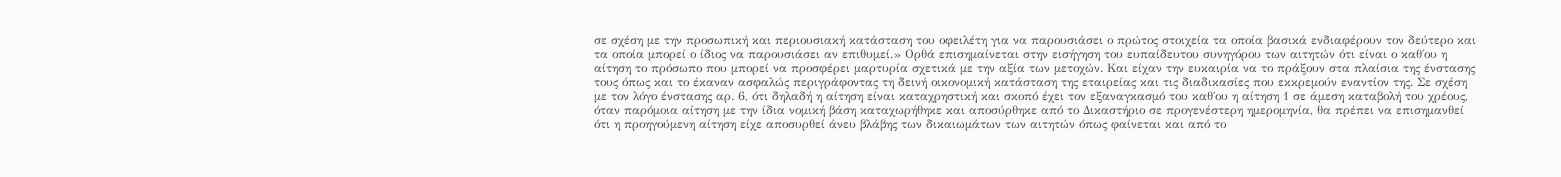σε σχέση με την προσωπική και περιουσιακή κατάσταση του οφειλέτη για να παρουσιάσει ο πρώτος στοιχεία τα οποία βασικά ενδιαφέρουν τον δεύτερο και τα οποία μπορεί ο ίδιος να παρουσιάσει αν επιθυμεί.» Ορθά επισημαίνεται στην εισήγηση του ευπαίδευτου συνηγόρου των αιτητών ότι είναι ο καθ΄ου η αίτηση το πρόσωπο που μπορεί να προσφέρει μαρτυρία σχετικά με την αξία των μετοχών. Και είχαν την ευκαιρία να το πράξουν στα πλαίσια της ένστασης τους όπως και το έκαναν ασφαλώς περιγράφοντας τη δεινή οικονομική κατάσταση της εταιρείας και τις διαδικασίες που εκκρεμούν εναντίον της. Σε σχέση με τον λόγο ένστασης αρ. 6, ότι δηλαδή η αίτηση είναι καταχρηστική και σκοπό έχει τον εξαναγκασμό του καθ΄ου η αίτηση 1 σε άμεση καταβολή του χρέους, όταν παρόμοια αίτηση με την ίδια νομική βάση καταχωρήθηκε και αποσύρθηκε από το Δικαστήριο σε προγενέστερη ημερομηνία, θα πρέπει να επισημανθεί ότι η προηγούμενη αίτηση είχε αποσυρθεί άνευ βλάβης των δικαιωμάτων των αιτητών όπως φαίνεται και από το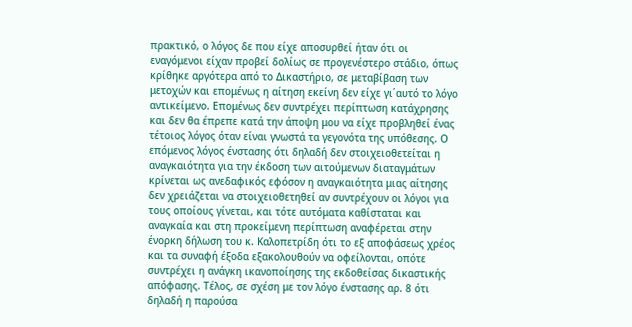πρακτικό, ο λόγος δε που είχε αποσυρθεί ήταν ότι οι εναγόμενοι είχαν προβεί δολίως σε προγενέστερο στάδιο, όπως κρίθηκε αργότερα από το Δικαστήριο, σε μεταβίβαση των μετοχών και επομένως η αίτηση εκείνη δεν είχε γι΄αυτό το λόγο αντικείμενο. Επομένως δεν συντρέχει περίπτωση κατάχρησης και δεν θα έπρεπε κατά την άποψη μου να είχε προβληθεί ένας τέτοιος λόγος όταν είναι γνωστά τα γεγονότα της υπόθεσης. Ο επόμενος λόγος ένστασης ότι δηλαδή δεν στοιχειοθετείται η αναγκαιότητα για την έκδοση των αιτούμενων διαταγμάτων κρίνεται ως ανεδαφικός εφόσον η αναγκαιότητα μιας αίτησης δεν χρειάζεται να στοιχειοθετηθεί αν συντρέχουν οι λόγοι για τους οποίους γίνεται, και τότε αυτόματα καθίσταται και αναγκαία και στη προκείμενη περίπτωση αναφέρεται στην ένορκη δήλωση του κ. Καλοπετρίδη ότι το εξ αποφάσεως χρέος και τα συναφή έξοδα εξακολουθούν να οφείλονται, οπότε συντρέχει η ανάγκη ικανοποίησης της εκδοθείσας δικαστικής απόφασης. Τέλος, σε σχέση με τον λόγο ένστασης αρ. 8 ότι δηλαδή η παρούσα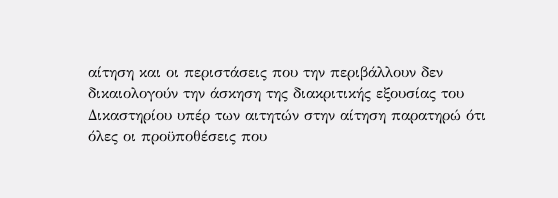αίτηση και οι περιστάσεις που την περιβάλλουν δεν δικαιολογούν την άσκηση της διακριτικής εξουσίας του Δικαστηρίου υπέρ των αιτητών στην αίτηση παρατηρώ ότι όλες οι προϋποθέσεις που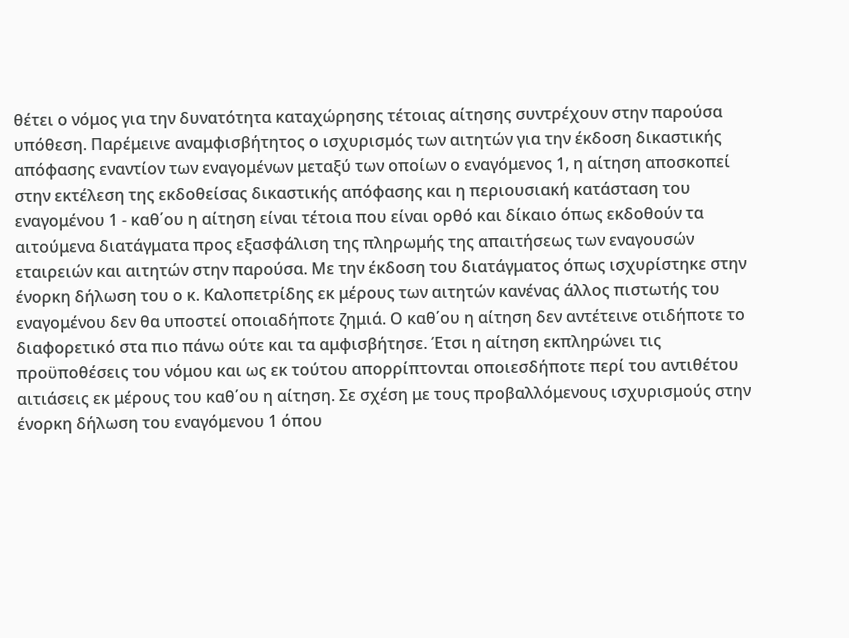θέτει ο νόμος για την δυνατότητα καταχώρησης τέτοιας αίτησης συντρέχουν στην παρούσα υπόθεση. Παρέμεινε αναμφισβήτητος ο ισχυρισμός των αιτητών για την έκδοση δικαστικής απόφασης εναντίον των εναγομένων μεταξύ των οποίων ο εναγόμενος 1, η αίτηση αποσκοπεί στην εκτέλεση της εκδοθείσας δικαστικής απόφασης και η περιουσιακή κατάσταση του εναγομένου 1 - καθ΄ου η αίτηση είναι τέτοια που είναι ορθό και δίκαιο όπως εκδοθούν τα αιτούμενα διατάγματα προς εξασφάλιση της πληρωμής της απαιτήσεως των εναγουσών εταιρειών και αιτητών στην παρούσα. Με την έκδοση του διατάγματος όπως ισχυρίστηκε στην ένορκη δήλωση του ο κ. Καλοπετρίδης εκ μέρους των αιτητών κανένας άλλος πιστωτής του εναγομένου δεν θα υποστεί οποιαδήποτε ζημιά. Ο καθ΄ου η αίτηση δεν αντέτεινε οτιδήποτε το διαφορετικό στα πιο πάνω ούτε και τα αμφισβήτησε. Έτσι η αίτηση εκπληρώνει τις προϋποθέσεις του νόμου και ως εκ τούτου απορρίπτονται οποιεσδήποτε περί του αντιθέτου αιτιάσεις εκ μέρους του καθ΄ου η αίτηση. Σε σχέση με τους προβαλλόμενους ισχυρισμούς στην ένορκη δήλωση του εναγόμενου 1 όπου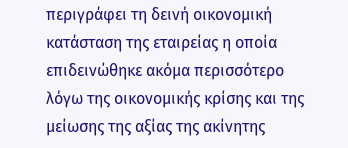περιγράφει τη δεινή οικονομική κατάσταση της εταιρείας η οποία επιδεινώθηκε ακόμα περισσότερο λόγω της οικονομικής κρίσης και της μείωσης της αξίας της ακίνητης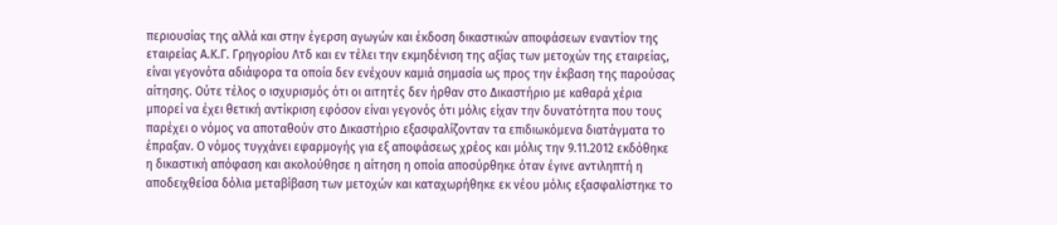περιουσίας της αλλά και στην έγερση αγωγών και έκδοση δικαστικών αποφάσεων εναντίον της εταιρείας Α.Κ.Γ. Γρηγορίου Λτδ και εν τέλει την εκμηδένιση της αξίας των μετοχών της εταιρείας, είναι γεγονότα αδιάφορα τα οποία δεν ενέχουν καμιά σημασία ως προς την έκβαση της παρούσας αίτησης. Ούτε τέλος ο ισχυρισμός ότι οι αιτητές δεν ήρθαν στο Δικαστήριο με καθαρά χέρια μπορεί να έχει θετική αντίκριση εφόσον είναι γεγονός ότι μόλις είχαν την δυνατότητα που τους παρέχει ο νόμος να αποταθούν στο Δικαστήριο εξασφαλίζονταν τα επιδιωκόμενα διατάγματα το έπραξαν. Ο νόμος τυγχάνει εφαρμογής για εξ αποφάσεως χρέος και μόλις την 9.11.2012 εκδόθηκε η δικαστική απόφαση και ακολούθησε η αίτηση η οποία αποσύρθηκε όταν έγινε αντιληπτή η αποδειχθείσα δόλια μεταβίβαση των μετοχών και καταχωρήθηκε εκ νέου μόλις εξασφαλίστηκε το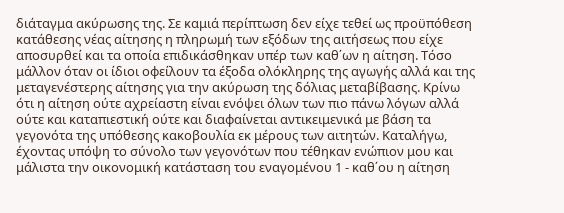διάταγμα ακύρωσης της. Σε καμιά περίπτωση δεν είχε τεθεί ως προϋπόθεση κατάθεσης νέας αίτησης η πληρωμή των εξόδων της αιτήσεως που είχε αποσυρθεί και τα οποία επιδικάσθηκαν υπέρ των καθ΄ων η αίτηση. Τόσο μάλλον όταν οι ίδιοι οφείλουν τα έξοδα ολόκληρης της αγωγής αλλά και της μεταγενέστερης αίτησης για την ακύρωση της δόλιας μεταβίβασης. Κρίνω ότι η αίτηση ούτε αχρείαστη είναι ενόψει όλων των πιο πάνω λόγων αλλά ούτε και καταπιεστική ούτε και διαφαίνεται αντικειμενικά με βάση τα γεγονότα της υπόθεσης κακοβουλία εκ μέρους των αιτητών. Καταλήγω, έχοντας υπόψη το σύνολο των γεγονότων που τέθηκαν ενώπιον μου και μάλιστα την οικονομική κατάσταση του εναγομένου 1 - καθ΄ου η αίτηση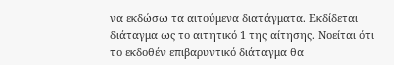να εκδώσω τα αιτούμενα διατάγματα. Εκδίδεται διάταγμα ως το αιτητικό 1 της αίτησης. Νοείται ότι το εκδοθέν επιβαρυντικό διάταγμα θα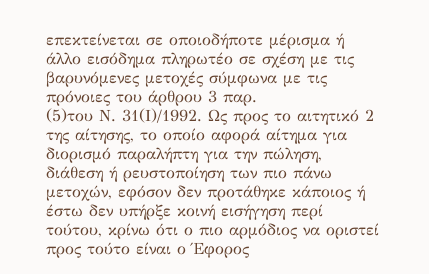επεκτείνεται σε οποιοδήποτε μέρισμα ή άλλο εισόδημα πληρωτέο σε σχέση με τις βαρυνόμενες μετοχές σύμφωνα με τις πρόνοιες του άρθρου 3 παρ.
(5)του Ν. 31(Ι)/1992. Ως προς το αιτητικό 2 της αίτησης, το οποίο αφορά αίτημα για διορισμό παραλήπτη για την πώληση, διάθεση ή ρευστοποίηση των πιο πάνω μετοχών, εφόσον δεν προτάθηκε κάποιος ή έστω δεν υπήρξε κοινή εισήγηση περί τούτου, κρίνω ότι ο πιο αρμόδιος να οριστεί προς τούτο είναι ο Έφορος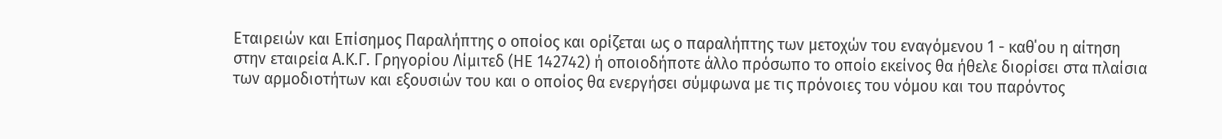Εταιρειών και Επίσημος Παραλήπτης ο οποίος και ορίζεται ως ο παραλήπτης των μετοχών του εναγόμενου 1 - καθ΄ου η αίτηση στην εταιρεία Α.Κ.Γ. Γρηγορίου Λίμιτεδ (ΗΕ 142742) ή οποιοδήποτε άλλο πρόσωπο το οποίο εκείνος θα ήθελε διορίσει στα πλαίσια των αρμοδιοτήτων και εξουσιών του και ο οποίος θα ενεργήσει σύμφωνα με τις πρόνοιες του νόμου και του παρόντος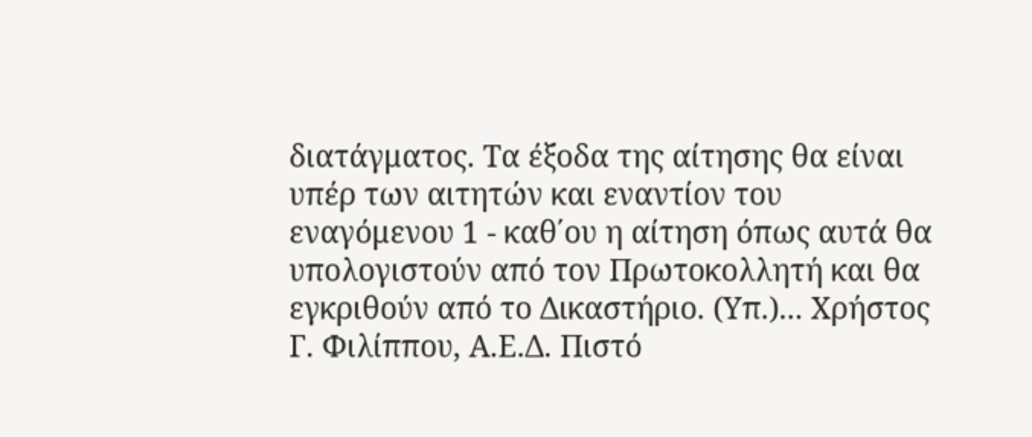διατάγματος. Τα έξοδα της αίτησης θα είναι υπέρ των αιτητών και εναντίον του εναγόμενου 1 - καθ΄ου η αίτηση όπως αυτά θα υπολογιστούν από τον Πρωτοκολλητή και θα εγκριθούν από το Δικαστήριο. (Υπ.)... Χρήστος Γ. Φιλίππου, Α.Ε.Δ. Πιστό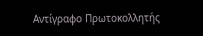Αντίγραφο Πρωτοκολλητής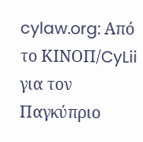cylaw.org: Από το ΚΙΝOΠ/CyLii για τον Παγκύπριο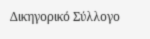Δικηγορικό Σύλλογο